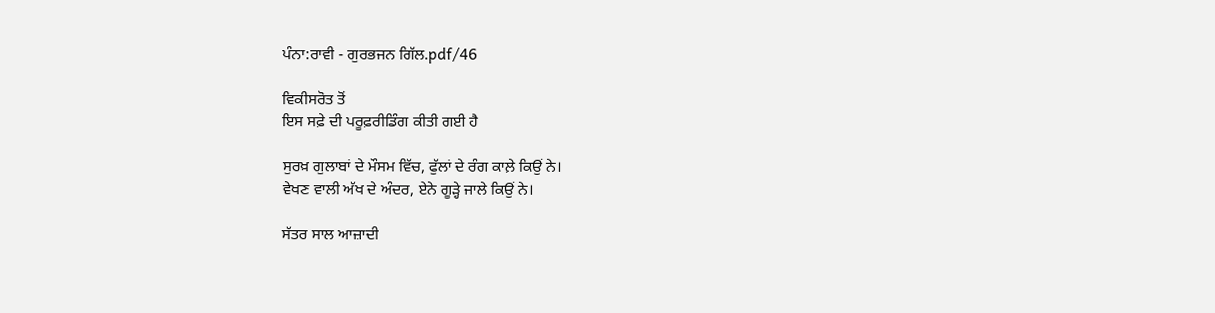ਪੰਨਾ:ਰਾਵੀ - ਗੁਰਭਜਨ ਗਿੱਲ.pdf/46

ਵਿਕੀਸਰੋਤ ਤੋਂ
ਇਸ ਸਫ਼ੇ ਦੀ ਪਰੂਫ਼ਰੀਡਿੰਗ ਕੀਤੀ ਗਈ ਹੈ

ਸੁਰਖ਼ ਗੁਲਾਬਾਂ ਦੇ ਮੌਸਮ ਵਿੱਚ, ਫੁੱਲਾਂ ਦੇ ਰੰਗ ਕਾਲ਼ੇ ਕਿਉਂ ਨੇ।
ਵੇਖਣ ਵਾਲੀ ਅੱਖ ਦੇ ਅੰਦਰ, ਏਨੇ ਗੂੜ੍ਹੇ ਜਾਲੇ ਕਿਉਂ ਨੇ।

ਸੱਤਰ ਸਾਲ ਆਜ਼ਾਦੀ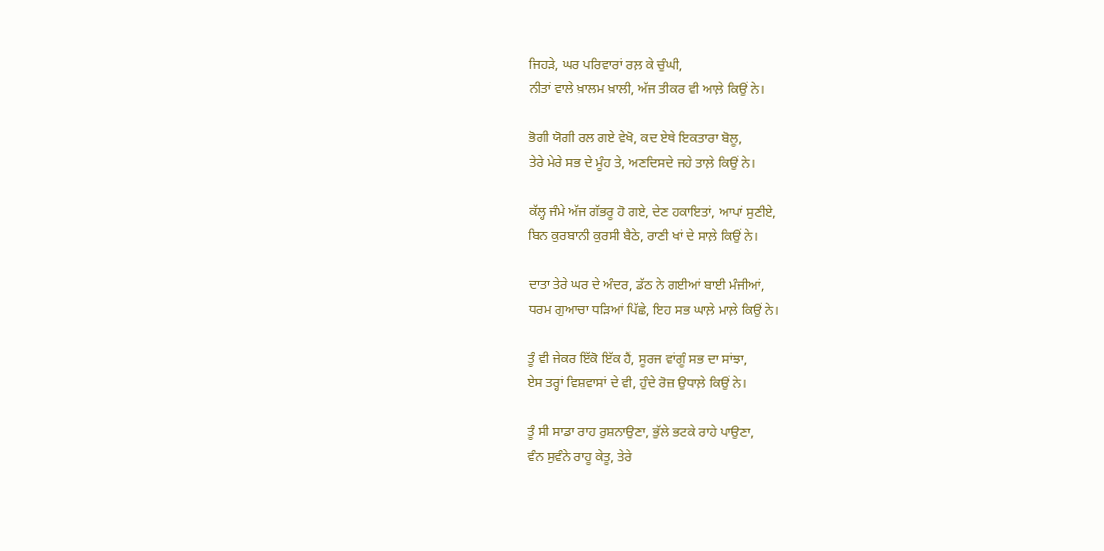ਜਿਹੜੇ, ਘਰ ਪਰਿਵਾਰਾਂ ਰਲ਼ ਕੇ ਚੁੰਘੀ,
ਨੀਤਾਂ ਵਾਲੇ ਖ਼ਾਲਮ ਖ਼ਾਲੀ, ਅੱਜ ਤੀਕਰ ਵੀ ਆਲ਼ੇ ਕਿਉਂ ਨੇ।

ਭੋਗੀ ਯੋਗੀ ਰਲ ਗਏ ਵੇਖੋ, ਕਦ ਏਥੇ ਇਕਤਾਰਾ ਬੋਲੂ,
ਤੇਰੇ ਮੇਰੇ ਸਭ ਦੇ ਮੂੰਹ ਤੇ, ਅਣਦਿਸਦੇ ਜਹੇ ਤਾਲ਼ੇ ਕਿਉਂ ਨੇ।

ਕੱਲ੍ਹ ਜੰਮੇ ਅੱਜ ਗੱਭਰੂ ਹੋ ਗਏ, ਦੇਣ ਹਕਾਇਤਾਂ, ਆਪਾਂ ਸੁਣੀਏ,
ਬਿਨ ਕੁਰਬਾਨੀ ਕੁਰਸੀ ਬੈਠੇ, ਰਾਣੀ ਖਾਂ ਦੇ ਸਾਲ਼ੇ ਕਿਉਂ ਨੇ।

ਦਾਤਾ ਤੇਰੇ ਘਰ ਦੇ ਅੰਦਰ, ਡੱਠ ਨੇ ਗਈਆਂ ਬਾਈ ਮੰਜੀਆਂ,
ਧਰਮ ਗੁਆਚਾ ਧੜਿਆਂ ਪਿੱਛੇ, ਇਹ ਸਭ ਘਾਲ਼ੇ ਮਾਲ਼ੇ ਕਿਉਂ ਨੇ।

ਤੂੰ ਵੀ ਜੇਕਰ ਇੱਕੋ ਇੱਕ ਹੈਂ, ਸੂਰਜ ਵਾਂਗੂੰ ਸਭ ਦਾ ਸਾਂਝਾ,
ਏਸ ਤਰ੍ਹਾਂ ਵਿਸ਼ਵਾਸਾਂ ਦੇ ਵੀ, ਹੁੰਦੇ ਰੋਜ਼ ਉਧਾਲ਼ੇ ਕਿਉਂ ਨੇ।

ਤੂੰ ਸੀ ਸਾਡਾ ਰਾਹ ਰੁਸ਼ਨਾਉਣਾ, ਭੁੱਲੇ ਭਟਕੇ ਰਾਹੇ ਪਾਉਣਾ,
ਵੰਨ ਸੁਵੰਨੇ ਰਾਹੂ ਕੇਤੂ, ਤੇਰੇ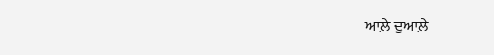ਆਲ਼ੇ ਦੁਆਲ਼ੇ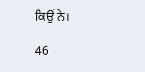ਕਿਉਂ ਨੇ।

46